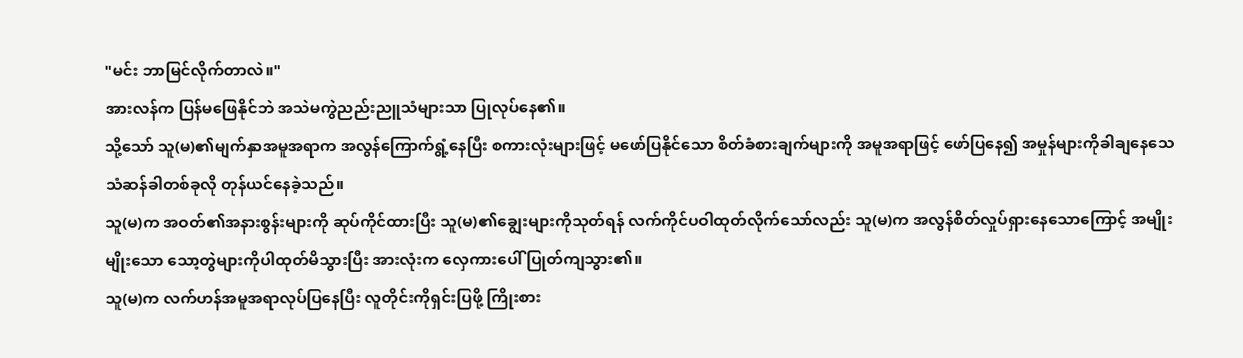"မင်း ဘာမြင်လိုက်တာလဲ။"
အားလန်က ပြန်မဖြေနိုင်ဘဲ အသဲမကွဲညည်းညူသံများသာ ပြုလုပ်နေ၏။
သို့သော် သူ(မ)၏မျက်နှာအမူအရာက အလွန်ကြောက်ရွံ့နေပြီး စကားလုံးများဖြင့် မဖော်ပြနိုင်သော စိတ်ခံစားချက်များကို အမူအရာဖြင့် ဖော်ပြနေ၍ အမှုန်များကိုခါချနေသေ သံဆန်ခါတစ်ခုလို တုန်ယင်နေခဲ့သည်။
သူ(မ)က အဝတ်၏အနားစွန်းများကို ဆုပ်ကိုင်ထားပြီး သူ(မ)၏ချွေးများကိုသုတ်ရန် လက်ကိုင်ပဝါထုတ်လိုက်သော်လည်း သူ(မ)က အလွန်စိတ်လှုပ်ရှားနေသောကြောင့် အမျိုးမျိုးသော သော့တွဲများကိုပါထုတ်မိသွားပြီး အားလုံးက လှေကားပေါ် ပြုတ်ကျသွား၏။
သူ(မ)က လက်ဟန်အမူအရာလုပ်ပြနေပြီး လူတိုင်းကိုရှင်းပြဖို့ ကြိုးစား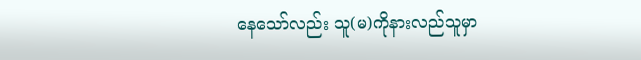နေသော်လည်း သူ(မ)ကိုနားလည်သူမှာ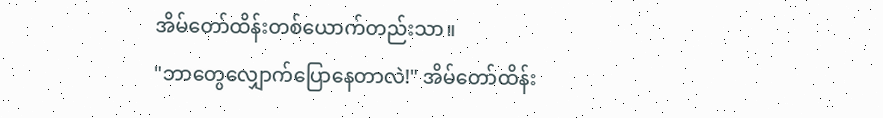အိမ်တော်ထိန်းတစ်ယောက်တည်းသာ။
"ဘာတွေလျှောက်ပြောနေတာလဲ!" အိမ်တော်ထိန်း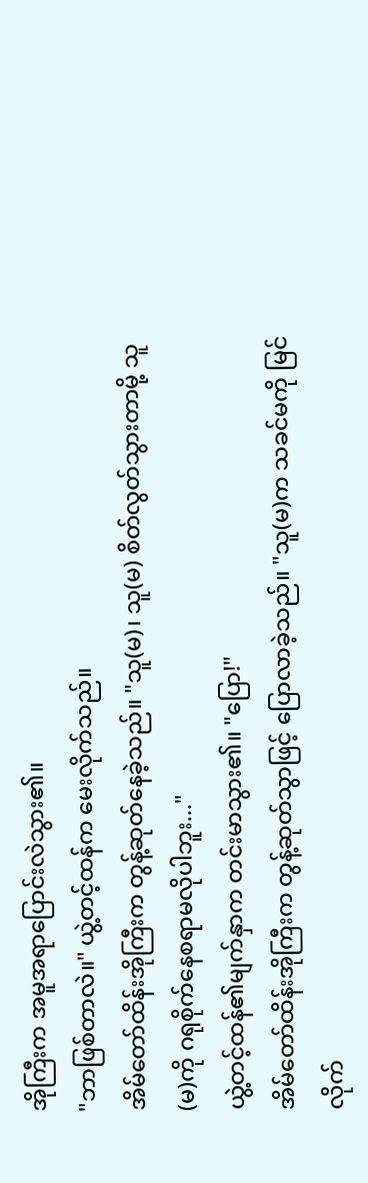အိုကြီးက အမူအရာပြောင်းလဲသွား၏။
"ဘာဖြစ်တာလဲ။" ယွဲ့တင့်ထန်က မေးလိုက်သည်။
အိမ်တော်ထိန်းအိုကြီးက တွန့်ဆုတ်နေခဲ့သည်။ "သူ(မ)၊ သူ(မ) စိတ်လွတ်သွားတာမို့ သူ(မ)ကို ဂရုစိုက်နေစရာမလိုပါဘူး..."
ယွဲ့တင့်ထန်၏မျက်နှာက တင်းမာသွား၏။ "ပြော!"
အိမ်တော်ထိန်းအိုကြီးက တွန့်ဆုတ်သွာဖြင့် ပြောလာခဲ့သည်။ "သူ(မ)က သခင်မကို မြင်လိုက်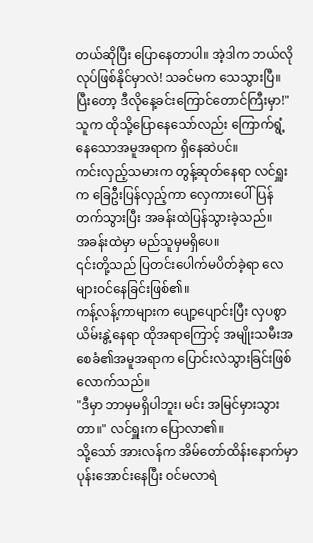တယ်ဆိုပြီး ပြောနေတာပါ။ အဲ့ဒါက ဘယ်လိုလုပ်ဖြစ်နိုင်မှာလဲ! သခင်မက သေသွားပြီ။ ပြီးတော့ ဒီလိုနေ့ခင်းကြောင်တောင်ကြီးမှာ!"
သူက ထိုသို့ပြောနေသော်လည်း ကြောက်ရွံ့နေသောအမူအရာက ရှိနေဆဲပင်။
ကင်းလှည့်သမားက တွန့်ဆုတ်နေရာ လင်ရှူးက ခြေဦးပြန်လှည့်ကာ လှေကားပေါ်ပြန်တက်သွားပြီး အခန်းထဲပြန်သွားခဲ့သည်။
အခန်းထဲမှာ မည်သူမှမရှိပေ။
၎င်းတို့သည် ပြတင်းပေါက်မပိတ်ခဲ့ရာ လေများဝင်နေခြင်းဖြစ်၏။
ကန့်လန့်ကာများက ပျော့ပျောင်းပြီး လှပစွာယိမ်းနွဲ့နေရာ ထိုအရာကြောင့် အမျိုးသမီးအစေခံ၏အမူအရာက ပြောင်းလဲသွားခြင်းဖြစ်လောက်သည်။
"ဒီမှာ ဘာမှမရှိပါဘူး၊ မင်း အမြင်မှားသွားတာ။" လင်ရှူးက ပြောလာ၏။
သို့သော် အားလန်က အိမ်တော်ထိန်းနောက်မှာ ပုန်းအောင်းနေပြီး ဝင်မလာရဲ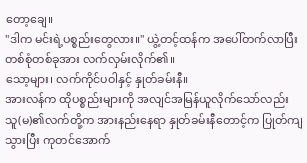တော့ချေ။
"ဒါက မင်းရဲ့ပစ္စည်းတွေလား။" ယွဲ့တင့်ထန်က အပေါ်တက်လာပြီး တစ်စုံတစ်ခုအား လက်လှမ်းလိုက်၏။
သော့များ၊ လက်ကိုင်ပဝါနှင့် နှုတ်ခမ်းနီ။
အားလန်က ထိုပစ္စည်းများကို အလျင်အမြန်ယူလိုက်သော်လည်း သူ(မ)၏လက်တို့က အားနည်းနေရာ နှုတ်ခမ်းနီတောင့်က ပြုတ်ကျသွားပြီး ကုတင်အောက်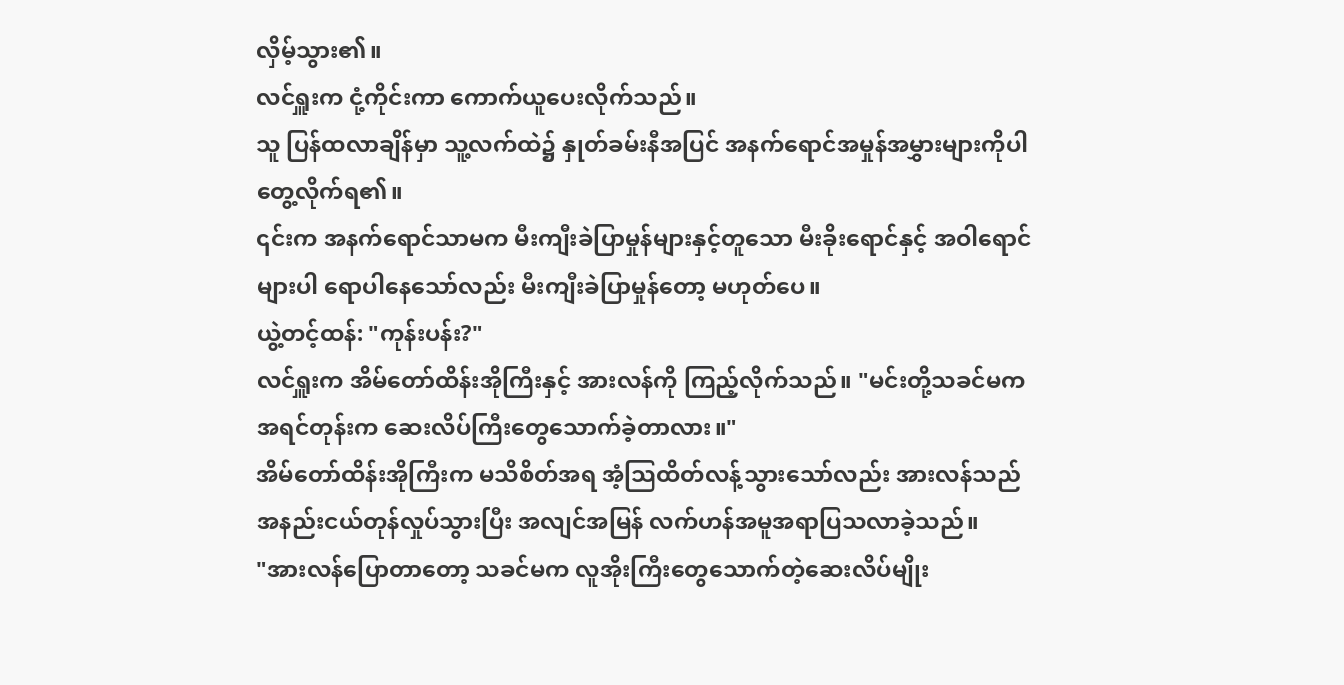လှိမ့်သွား၏။
လင်ရှူးက ငုံ့ကိုင်းကာ ကောက်ယူပေးလိုက်သည်။
သူ ပြန်ထလာချိန်မှာ သူ့လက်ထဲ၌ နှုတ်ခမ်းနီအပြင် အနက်ရောင်အမှုန်အမွှားများကိုပါ တွေ့လိုက်ရ၏။
၎င်းက အနက်ရောင်သာမက မီးကျီးခဲပြာမှုန်များနှင့်တူသော မီးခိုးရောင်နှင့် အဝါရောင်များပါ ရောပါနေသော်လည်း မီးကျီးခဲပြာမှုန်တော့ မဟုတ်ပေ။
ယွဲ့တင့်ထန်: "ကုန်းပန်း?"
လင်ရှူးက အိမ်တော်ထိန်းအိုကြီးနှင့် အားလန်ကို ကြည့်လိုက်သည်။ "မင်းတို့သခင်မက အရင်တုန်းက ဆေးလိပ်ကြီးတွေသောက်ခဲ့တာလား။"
အိမ်တော်ထိန်းအိုကြီးက မသိစိတ်အရ အံ့သြထိတ်လန့်သွားသော်လည်း အားလန်သည် အနည်းငယ်တုန်လှုပ်သွားပြီး အလျင်အမြန် လက်ဟန်အမူအရာပြသလာခဲ့သည်။
"အားလန်ပြောတာတော့ သခင်မက လူအိုးကြီးတွေသောက်တဲ့ဆေးလိပ်မျိုး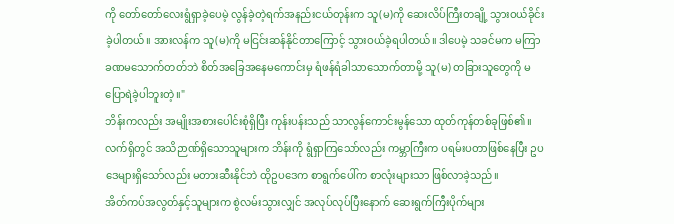ကို တော်တော်လေးရွံရှာခဲ့ပေမဲ့ လွန်ခဲ့တဲ့ရက်အနည်းငယ်တုန်းက သူ(မ)ကို ဆေးလိပ်ကြီးတချို့ သွားဝယ်ခိုင်းခဲ့ပါတယ်။ အားလန်က သူ(မ)ကို မငြင်းဆန်နိုင်တာကြောင့် သွားဝယ်ခဲ့ရပါတယ်။ ဒါပေမဲ့ သခင်မက မကြာခဏမသောက်တတ်ဘဲ စိတ်အခြေအနေမကောင်းမှ ရံဖန်ရံခါသာသောက်တာမို့ သူ(မ) တခြားသူတွေကို မပြောရဲခဲ့ပါဘူးတဲ့။"
ဘိန်းကလည်း အမျိုးအစားပေါင်းစုံရှိပြီး ကုန်းပန်းသည် သာလွန်ကောင်းမွန်သော ထုတ်ကုန်တစ်ခုဖြစ်၏။
လက်ရှိတွင် အသိဉာဏ်ရှိသောသူများက ဘိန်းကို ရွံရှာကြသော်လည်း ကမ္ဘာကြီးက ပရမ်းပတာဖြစ်နေပြီး ဥပဒေများရှိသော်လည်း မတားဆီးနိုင်ဘဲ ထိုဥပဒေက စာရွက်ပေါ်က စာလုံးများသာ ဖြစ်လာခဲ့သည်။
အိတ်ကပ်အလွတ်နှင့်သူများက စွဲလမ်းသွားလျှင် အလုပ်လုပ်ပြီးနောက် ဆေးရွက်ကြီးပိုက်များ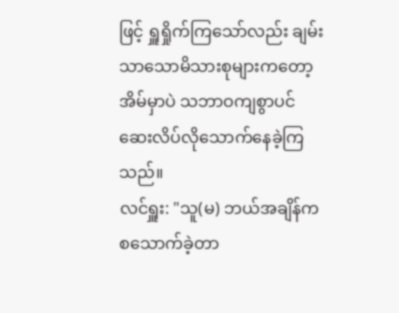ဖြင့် ရှူရှိုက်ကြသော်လည်း ချမ်းသာသောမိသားစုများကတော့ အိမ်မှာပဲ သဘာဝကျစွာပင် ဆေးလိပ်လိုသောက်နေခဲ့ကြသည်။
လင်ရှူး: "သူ(မ) ဘယ်အချိန်က စသောက်ခဲ့တာ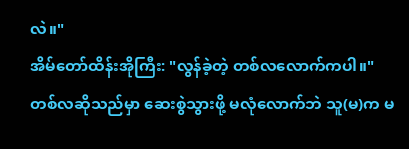လဲ။"
အိမ်တော်ထိန်းအိုကြီး: "လွန်ခဲ့တဲ့ တစ်လလောက်ကပါ။"
တစ်လဆိုသည်မှာ ဆေးစွဲသွားဖို့ မလုံလောက်ဘဲ သူ(မ)က မ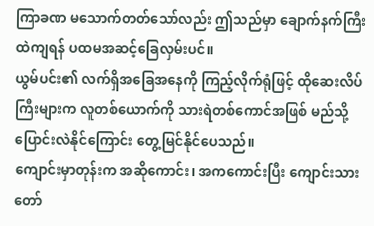ကြာခဏ မသောက်တတ်သော်လည်း ဤသည်မှာ ချောက်နက်ကြီးထဲကျရန် ပထမအဆင့်ခြေလှမ်းပင်။
ယွမ်ပင်း၏ လက်ရှိအခြေအနေကို ကြည့်လိုက်ရုံဖြင့် ထိုဆေးလိပ်ကြီးများက လူတစ်ယောက်ကို သားရဲတစ်ကောင်အဖြစ် မည်သို့ပြောင်းလဲနိုင်ကြောင်း တွေ့မြင်နိုင်ပေသည်။
ကျောင်းမှာတုန်းက အဆိုကောင်း၊ အကကောင်းပြီး ကျောင်းသားတော်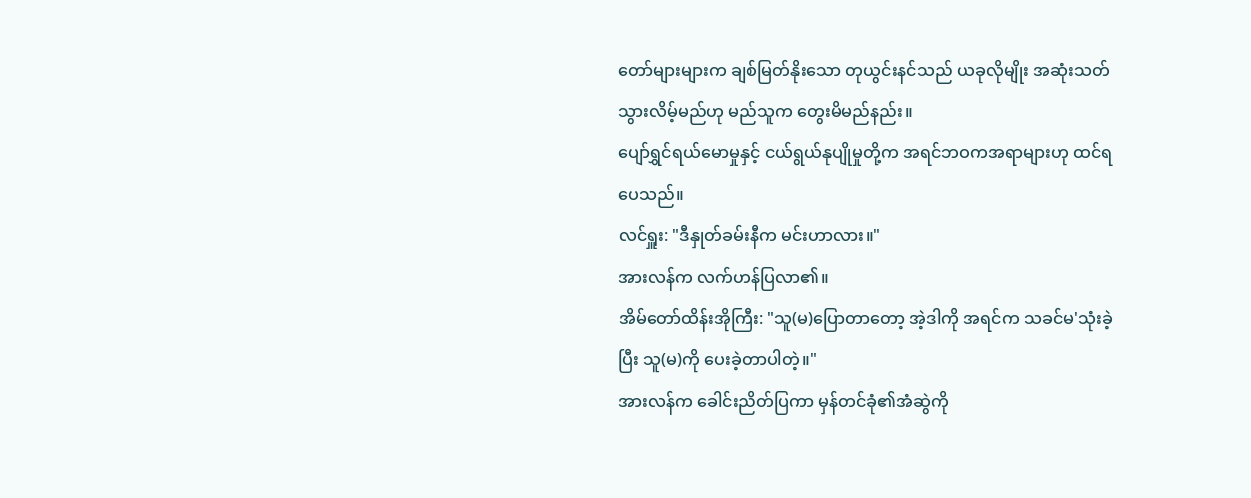တော်များများက ချစ်မြတ်နိုးသော တုယွင်းနင်သည် ယခုလိုမျိုး အဆုံးသတ်သွားလိမ့်မည်ဟု မည်သူက တွေးမိမည်နည်း။
ပျော်ရွှင်ရယ်မောမှုနှင့် ငယ်ရွယ်နုပျိုမှုတို့က အရင်ဘဝကအရာများဟု ထင်ရပေသည်။
လင်ရှူး: "ဒီနှုတ်ခမ်းနီက မင်းဟာလား။"
အားလန်က လက်ဟန်ပြလာ၏။
အိမ်တော်ထိန်းအိုကြီး: "သူ(မ)ပြောတာတော့ အဲ့ဒါကို အရင်က သခင်မ'သုံးခဲ့ပြီး သူ(မ)ကို ပေးခဲ့တာပါတဲ့။"
အားလန်က ခေါင်းညိတ်ပြကာ မှန်တင်ခုံ၏အံဆွဲကို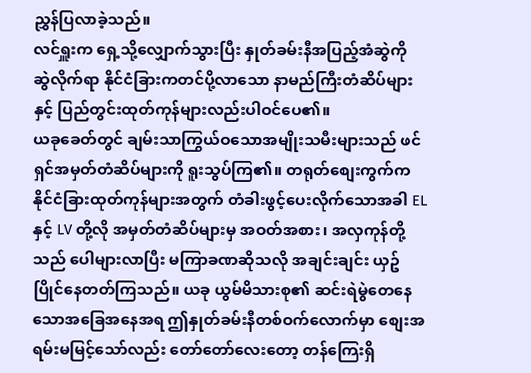ညွှန်ပြလာခဲ့သည်။
လင်ရှူးက ရှေ့သို့လျှောက်သွားပြီး နှုတ်ခမ်းနီအပြည့်အံဆွဲကို ဆွဲလိုက်ရာ နိုင်ငံခြားကတင်ပို့လာသော နာမည်ကြီးတံဆိပ်များနှင့် ပြည်တွင်းထုတ်ကုန်များလည်းပါဝင်ပေ၏။
ယခုခေတ်တွင် ချမ်းသာကြွယ်ဝသောအမျိုးသမီးများသည် ဖင်ရှင်အမှတ်တံဆိပ်များကို ရူးသွပ်ကြ၏။ တရုတ်စျေးကွက်က နိုင်ငံခြားထုတ်ကုန်များအတွက် တံခါးဖွင့်ပေးလိုက်သောအခါ EL နှင့် LV တို့လို အမှတ်တံဆိပ်များမှ အဝတ်အစား၊ အလှကုန်တို့သည် ပေါများလာပြီး မကြာခဏဆိုသလို အချင်းချင်း ယှဥ်ပြိုင်နေတတ်ကြသည်။ ယခု ယွမ်မိသားစု၏ ဆင်းရဲမွဲတေနေသောအခြေအနေအရ ဤနှုတ်ခမ်းနီတစ်ဝက်လောက်မှာ စျေးအရမ်းမမြင့်သော်လည်း တော်တော်လေးတော့ တန်ကြေးရှိ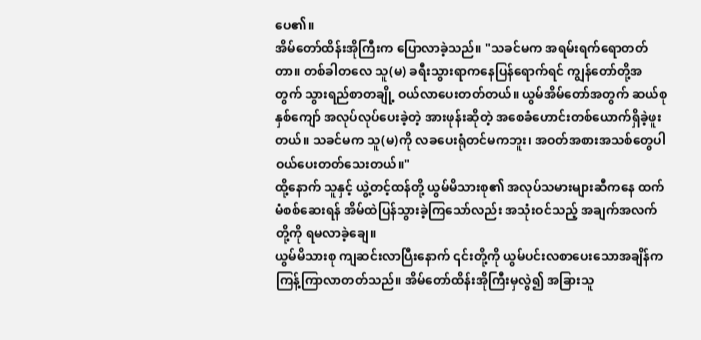ပေ၏။
အိမ်တော်ထိန်းအိုကြီးက ပြောလာခဲ့သည်။ "သခင်မက အရမ်းရက်ရောတတ်တာ။ တစ်ခါတလေ သူ(မ) ခရီးသွားရာကနေပြန်ရောက်ရင် ကျွန်တော်တို့အတွက် သွားရည်စာတချို့ ဝယ်လာပေးတတ်တယ်။ ယွမ်အိမ်တော်အတွက် ဆယ်စုနှစ်ကျော် အလုပ်လုပ်ပေးခဲ့တဲ့ အားဖုန်းဆိုတဲ့ အစေခံဟောင်းတစ်ယောက်ရှိခဲ့ဖူးတယ်။ သခင်မက သူ(မ)ကို လခပေးရုံတင်မကဘူး၊ အဝတ်အစားအသစ်တွေပါ ဝယ်ပေးတတ်သေးတယ်။"
ထို့နောက် သူနှင့် ယွဲ့တင့်ထန်တို့ ယွမ်မိသားစု၏ အလုပ်သမားများဆီကနေ ထက်မံစစ်ဆေးရန် အိမ်ထဲပြန်သွားခဲ့ကြသော်လည်း အသုံးဝင်သည့် အချက်အလက်တို့ကို ရမလာခဲ့ချေ။
ယွမ်မိသားစု ကျဆင်းလာပြီးနောက် ၎င်းတို့ကို ယွမ်ပင်းလစာပေးသောအချိန်က ကြန့်ကြာလာတတ်သည်။ အိမ်တော်ထိန်းအိုကြီးမှလွဲ၍ အခြားသူ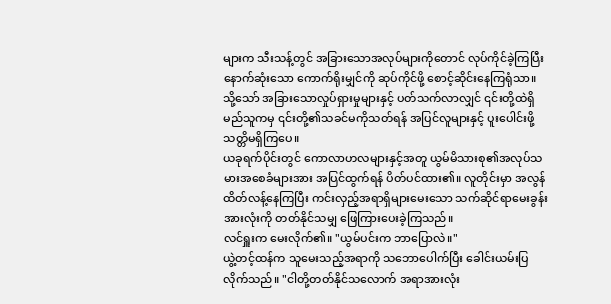များက သီးသန့်တွင် အခြားသောအလုပ်များကိုတောင် လုပ်ကိုင်ခဲ့ကြပြီး နောက်ဆုံးသော ကောက်ရိုးမျှင်ကို ဆုပ်ကိုင်ဖို့ စောင့်ဆိုင်းနေကြရုံသာ။
သို့သော် အခြားသောလှုပ်ရှားမှုများနှင့် ပတ်သက်လာလျှင် ၎င်းတို့ထဲရှိ မည်သူကမှ ၎င်းတို့၏သခင်မကိုသတ်ရန် အပြင်လူများနှင့် ပူးပေါင်းဖို့ သတ္တိမရှိကြပေ။
ယခုရက်ပိုင်းတွင် ကောလာဟလများနှင့်အတူ ယွမ်မိသားစု၏အလုပ်သမားအစေခံများအား အပြင်ထွက်ရန် ပိတ်ပင်ထား၏။ လူတိုင်းမှာ အလွန်ထိတ်လန့်နေကြပြီး ကင်းလှည့်အရာရှိများမေးသော သက်ဆိုင်ရာမေးခွန်းအားလုံးကို တတ်နိုင်သမျှ ဖြေကြားပေးခဲ့ကြသည်။
လင်ရှူးက မေးလိုက်၏။ "ယွမ်ပင်းက ဘာပြောလဲ။"
ယွဲ့တင့်ထန်က သူမေးသည့်အရာကို သဘောပေါက်ပြီး ခေါင်းယမ်းပြလိုက်သည်။ "ငါတို့တတ်နိုင်သလောက် အရာအားလုံး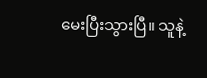မေးပြီးသွားပြီ။ သူနဲ့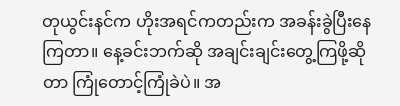တုယွင်းနင်က ဟိုးအရင်ကတည်းက အခန်းခွဲပြီးနေကြတာ။ နေ့ခင်းဘက်ဆို အချင်းချင်းတွေ့ကြဖို့ဆိုတာ ကြုံတောင့်ကြုံခဲပဲ။ အ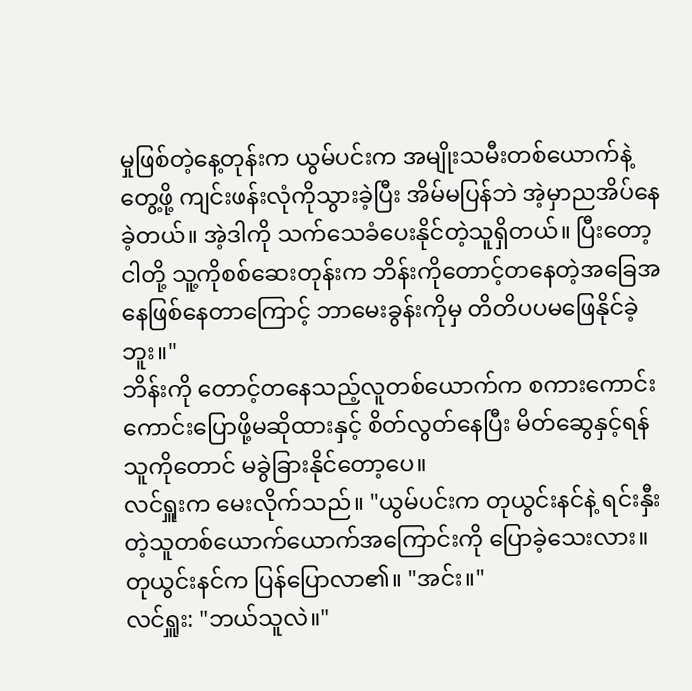မှုဖြစ်တဲ့နေ့တုန်းက ယွမ်ပင်းက အမျိုးသမီးတစ်ယောက်နဲ့တွေ့ဖို့ ကျင်းဖန်းလုံကိုသွားခဲ့ပြီး အိမ်မပြန်ဘဲ အဲ့မှာညအိပ်နေခဲ့တယ်။ အဲ့ဒါကို သက်သေခံပေးနိုင်တဲ့သူရှိတယ်။ ပြီးတော့ ငါတို့ သူ့ကိုစစ်ဆေးတုန်းက ဘိန်းကိုတောင့်တနေတဲ့အခြေအနေဖြစ်နေတာကြောင့် ဘာမေးခွန်းကိုမှ တိတိပပမဖြေနိုင်ခဲ့ဘူး။"
ဘိန်းကို တောင့်တနေသည့်လူတစ်ယောက်က စကားကောင်းကောင်းပြောဖို့မဆိုထားနှင့် စိတ်လွတ်နေပြီး မိတ်ဆွေနှင့်ရန်သူကိုတောင် မခွဲခြားနိုင်တော့ပေ။
လင်ရှူးက မေးလိုက်သည်။ "ယွမ်ပင်းက တုယွင်းနင်နဲ့ ရင်းနှီးတဲ့သူတစ်ယောက်ယောက်အကြောင်းကို ပြောခဲ့သေးလား။
တုယွင်းနင်က ပြန်ပြောလာ၏။ "အင်း။"
လင်ရှူး: "ဘယ်သူလဲ။"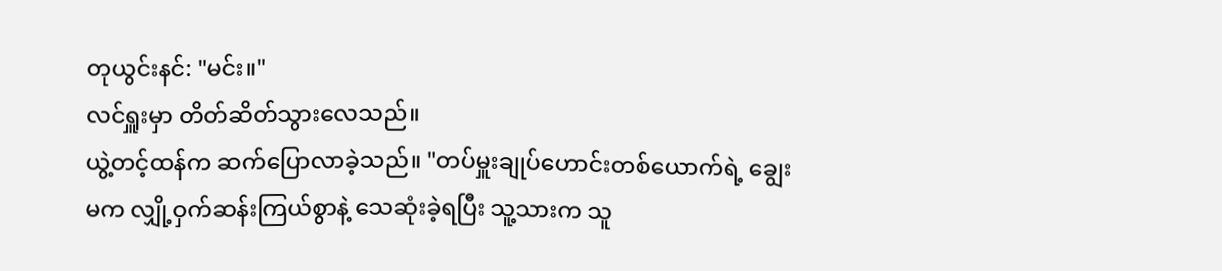တုယွင်းနင်: "မင်း။"
လင်ရှူးမှာ တိတ်ဆိတ်သွားလေသည်။
ယွဲ့တင့်ထန်က ဆက်ပြောလာခဲ့သည်။ "တပ်မှူးချုပ်ဟောင်းတစ်ယောက်ရဲ့ ချွေးမက လျှို့ဝှက်ဆန်းကြယ်စွာနဲ့ သေဆုံးခဲ့ရပြီး သူ့သားက သူ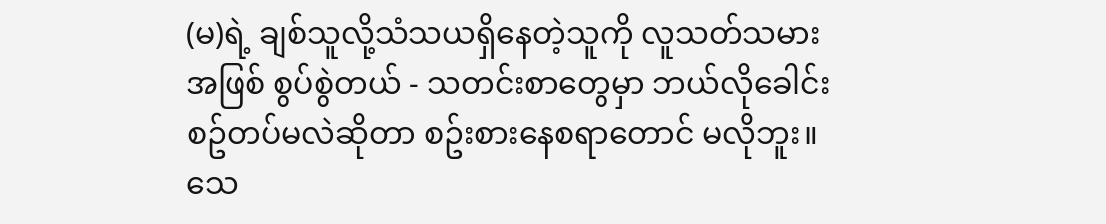(မ)ရဲ့ ချစ်သူလို့သံသယရှိနေတဲ့သူကို လူသတ်သမားအဖြစ် စွပ်စွဲတယ် - သတင်းစာတွေမှာ ဘယ်လိုခေါင်းစဥ်တပ်မလဲဆိုတာ စဥ်းစားနေစရာတောင် မလိုဘူး။ သေ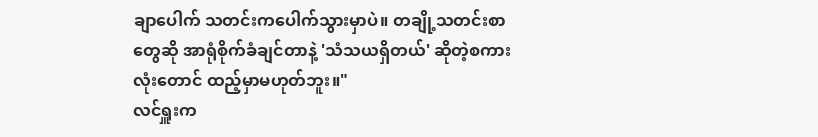ချာပေါက် သတင်းကပေါက်သွားမှာပဲ။ တချို့သတင်းစာတွေဆို အာရုံစိုက်ခံချင်တာနဲ့ 'သံသယရှိတယ်' ဆိုတဲ့စကားလုံးတောင် ထည့်မှာမဟုတ်ဘူး။"
လင်ရှူးက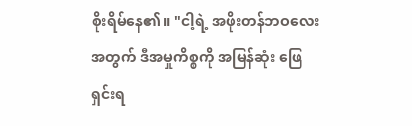စိုးရိမ်နေ၏။ "ငါ့ရဲ့ အဖိုးတန်ဘဝလေးအတွက် ဒီအမှုကိစ္စကို အမြန်ဆုံး ဖြေရှင်းရ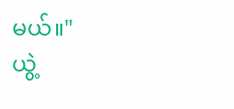မယ်။"
ယွဲ့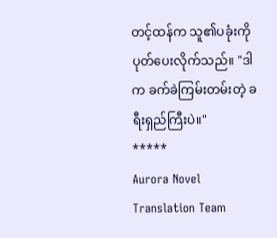တင့်ထန်က သူ၏ပခုံးကို ပုတ်ပေးလိုက်သည်။ "ဒါက ခက်ခဲကြမ်းတမ်းတဲ့ ခရီးရှည်ကြီးပဲ။"
*****
Aurora Novel Translation Team